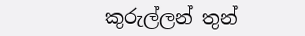කුරුල්ලන් තුන්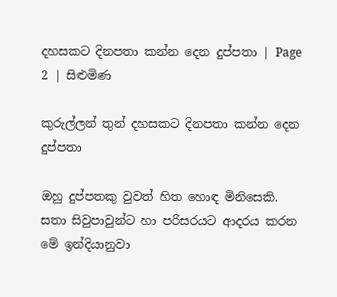දහසකට දිනපතා කන්න දෙන දුප්පතා | Page 2 | සිළුමිණ

කුරුල්ලන් තුන් දහසකට දිනපතා කන්න දෙන දුප්පතා

ඔහු දුප්පතකු වුවත් හිත හොඳ මිනිසෙකි. සතා සිවුපාවුන්ට හා පරිසරයට ආදරය කරන මේ ඉන්දියානුවා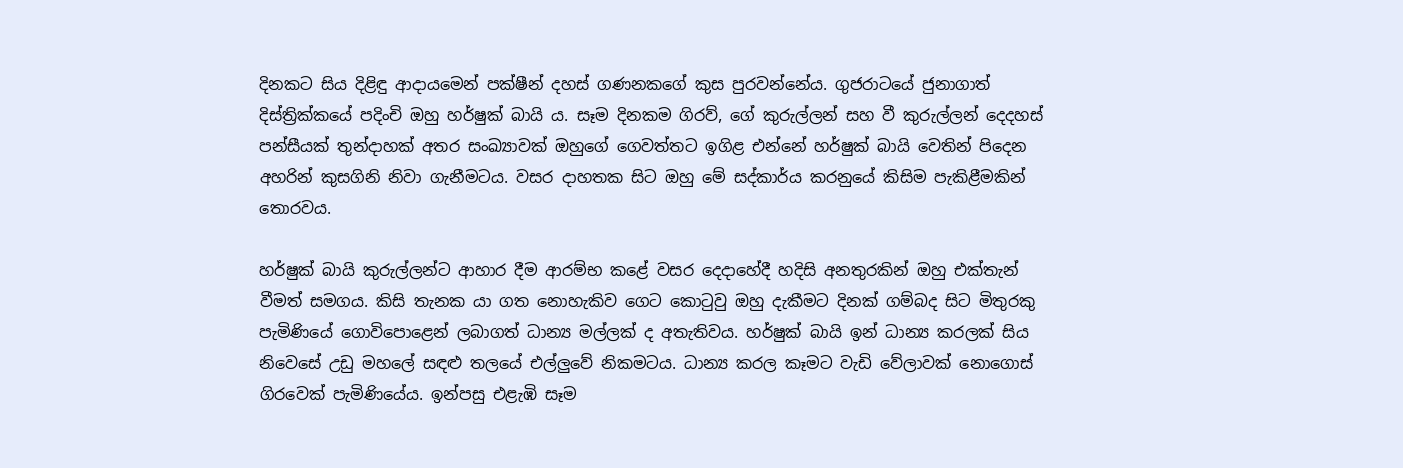දිනකට සිය දිළිඳු ආදායමෙන් පක්ෂීන් දහස් ගණනකගේ කුස පුරවන්නේය. ගුජරාටයේ ජුනාගාත් දිස්ත්‍රික්කයේ පදිංචි ඔහු හර්ෂුක් බායි ය. සෑම දිනකම ගිරව්, ගේ කුරුල්ලන් සහ වී කුරුල්ලන් දෙදහස් පන්සීයක් තුන්දාහක් අතර සංඛ්‍යාවක් ඔහුගේ ගෙවත්තට ඉගිළ එන්නේ හර්ෂුක් බායි වෙතින් පිදෙන අහරින් කුසගිනි නිවා ගැනීමටය. වසර දාහතක සිට ඔහු මේ සද්කාර්ය කරනුයේ කිසිම පැකිළීමකින් තොරවය.

හර්ෂුක් බායි කුරුල්ලන්ට ආහාර දීම ආරම්භ කළේ වසර දෙදාහේදී හදිසි අනතුරකින් ඔහු එක්තැන් වීමත් සමගය. කිසි තැනක යා ගත නොහැකිව ගෙට කොටුවු ඔහු දැකීමට දිනක් ගම්බද සිට මිතුරකු පැමිණියේ ගොවිපොළෙන් ලබාගත් ධාන්‍ය මල්ලක් ද අතැතිවය. හර්ෂුක් බායි ඉන් ධාන්‍ය කරලක් සිය නිවෙසේ උඩු මහලේ සඳළු තලයේ එල්ලුවේ නිකමටය. ධාන්‍ය කරල කෑමට වැඩි වේලාවක් නොගොස් ගිරවෙක් පැමිණියේය. ඉන්පසු එළැඹි සෑම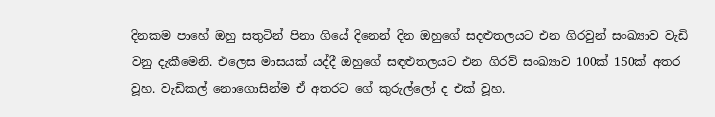දිනකම පාහේ ඔහු සතුටින් පිනා ගියේ දිනෙන් දින ඔහුගේ සදළුතලයට එන ගිරවුන් සංඛ්‍යාව වැඩි වනු දැකීමෙනි. එලෙස මාසයක් යද්දී ඔහුගේ සඳළුතලයට එන ගිරව් සංඛ්‍යාව 100ක් 150ක් අතර වූහ. වැඩිකල් නොගොසින්ම ඒ අතරට ගේ කුරුල්ලෝ ද එක් වූහ.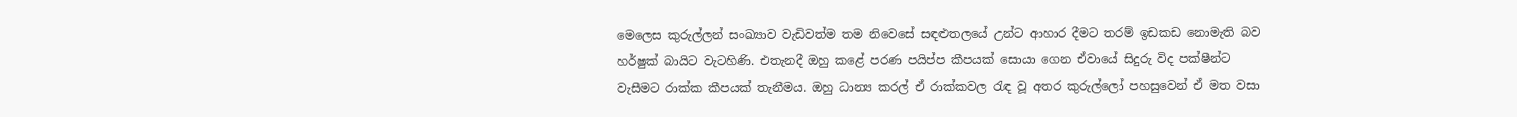මෙලෙස කුරුල්ලන් සංඛ්‍යාව වැඩිවත්ම තම නිවෙසේ සඳළුතලයේ උන්ට ආහාර දීමට තරම් ඉඩකඩ නොමැති බව හර්ෂුක් බායිට වැටහිණි. එතැනදී ඔහු කළේ පරණ පයිප්ප කීපයක් සොයා ගෙන ඒවායේ සිදුරු විද පක්ෂීන්ට වැසීමට රාක්ක කීපයක් තැනීමය. ඔහු ධාන්‍ය කරල් ඒ රාක්කවල රැඳ වූ අතර කුරුල්ලෝ පහසුවෙන් ඒ මත වසා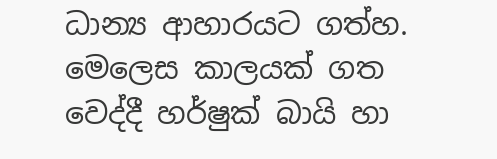ධාන්‍ය ආහාරයට ගත්හ. මෙලෙස කාලයක් ගත වෙද්දී හර්ෂුක් බායි හා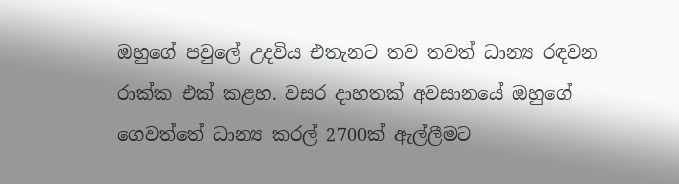ඔහුගේ පවුලේ උදවිය එතැනට තව තවත් ධාන්‍ය රඳවන රාක්ක එක් කළහ. වසර දාහතක් අවසානයේ ඔහුගේ ගෙවත්තේ ධාන්‍ය කරල් 2700ක් ඇල්ලීමට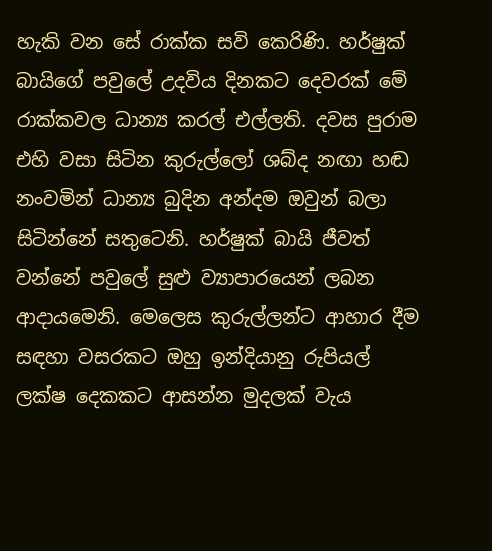හැකි වන සේ රාක්ක සවි කෙරිණි. හර්ෂුක් බායිගේ පවුලේ උදවිය දිනකට දෙවරක් මේ රාක්කවල ධාන්‍ය කරල් එල්ලති. දවස පුරාම එහි වසා සිටින කුරුල්ලෝ ශබ්ද නඟා හඬ නංවමින් ධාන්‍ය බුදින අන්දම ඔවුන් බලා සිටින්නේ සතුටෙනි. හර්ෂුක් බායි ජීවත් වන්නේ පවුලේ සුළු ව්‍යාපාරයෙන් ලබන ආදායමෙනි. මෙලෙස කුරුල්ලන්ට ආහාර දීම සඳහා වසරකට ඔහු ඉන්දියානු රුපියල් ලක්ෂ දෙකකට ආසන්න මුදලක් වැය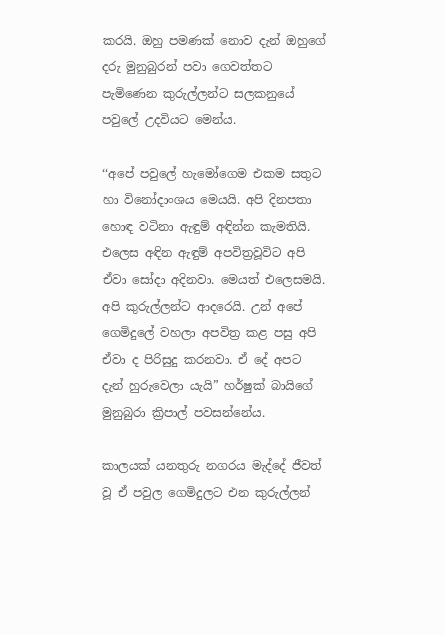කරයි. ඔහු පමණක් නොව දැන් ඔහුගේ දරු මුනුබුරන් පවා ගෙවත්තට පැමිණෙන කුරුල්ලන්ට සලකනුයේ පවුලේ උදවියට මෙන්ය.

‘‘අපේ පවුලේ හැමෝගෙම එකම සතුට හා විනෝදාංශය මෙයයි. අපි දිනපතා හොඳ වටිනා ඇඳුම් අඳින්න කැමතියි. එලෙස අඳින ඇඳුම් අපවිත්‍රවූවිට අපි ඒවා සෝදා අදිනවා. මෙයත් එලෙසමයි. අපි කුරුල්ලන්ට ආදරෙයි. උන් අපේ ගෙමිදුලේ වහලා අපවිත්‍ර කළ පසු අපි ඒවා ද පිරිසුදු කරනවා. ඒ දේ අපට දැන් හුරුවෙලා යැයි” හර්ෂුක් බායිගේ මුනුබුරා ක්‍රිපාල් පවසන්නේය.

කාලයක් යනතුරු නගරය මැද්දේ ජීවත් වූ ඒ පවුල ගෙමිදුලට එන කුරුල්ලන්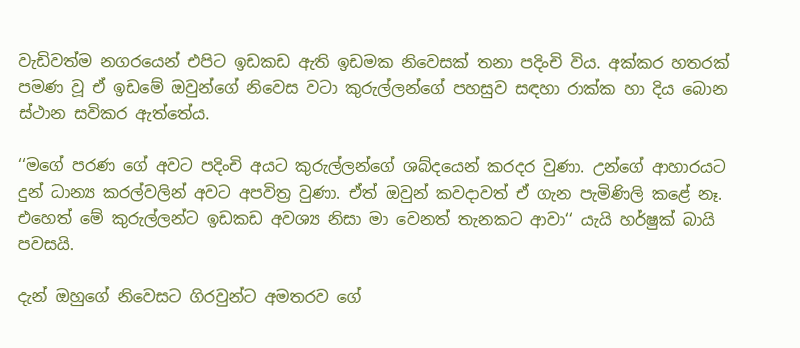වැඩිවත්ම නගරයෙන් එපිට ඉඩකඩ ඇති ඉඩමක නිවෙසක් තනා පදිංචි විය. අක්කර හතරක් පමණ වූ ඒ ඉඩමේ ඔවුන්ගේ නිවෙස වටා කුරුල්ලන්ගේ පහසුව සඳහා රාක්ක හා දිය බොන ස්ථාන සවිකර ඇත්තේය.

‘‘මගේ පරණ ගේ අවට පදිංචි අයට කුරුල්ලන්ගේ ශබ්දයෙන් කරදර වුණා. උන්ගේ ආහාරයට දුන් ධාන්‍ය කරල්වලින් අවට අපවිත්‍ර වුණා. ඒත් ඔවුන් කවදාවත් ඒ ගැන පැමිණිලි කළේ නෑ. එහෙත් මේ කුරුල්ලන්ට ඉඩකඩ අවශ්‍ය නිසා මා වෙනත් තැනකට ආවා‘‘ යැයි හර්ෂුක් බායි පවසයි.

දැන් ඔහුගේ නිවෙසට ගිරවුන්ට අමතරව ගේ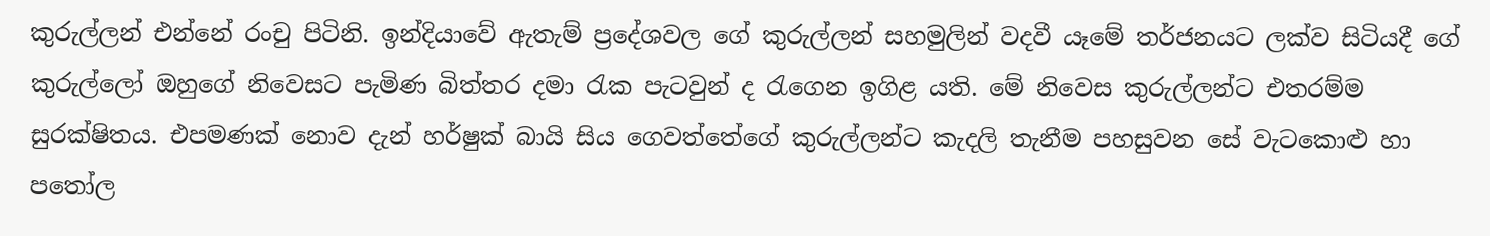කුරුල්ලන් එන්නේ රංචු පිටිනි. ඉන්දියාවේ ඇතැම් ප්‍රදේශවල ගේ කුරුල්ලන් සහමුලින් වදවී යෑමේ තර්ජනයට ලක්ව සිටියදී ගේ කුරුල්ලෝ ඔහුගේ නිවෙසට පැමිණ බිත්තර දමා රැක පැටවුන් ද රැගෙන ඉගිළ යති. මේ නිවෙස කුරුල්ලන්ට එතරම්ම සුරක්ෂිතය. එපමණක් නොව දැන් හර්ෂුක් බායි සිය ගෙවත්තේගේ කුරුල්ලන්ට කැදලි තැනීම පහසුවන සේ වැටකොළු හා පතෝල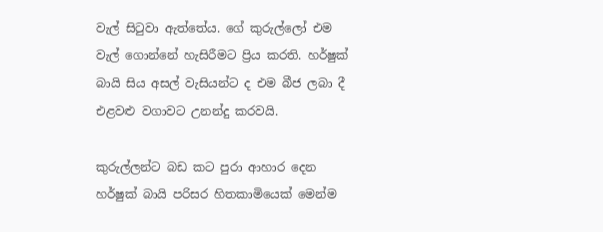වැල් සිටුවා ඇත්තේය. ගේ කුරුල්ලෝ එම වැල් ගොන්නේ හැසිරීමට ප්‍රිය කරති. හර්ෂුක් බායි සිය අසල් වැසියන්ට ද එම බීජ ලබා දී එළවළු වගාවට උනන්දු කරවයි.

කුරුල්ලන්ට බඩ කට පුරා ආහාර දෙන හර්ෂුක් බායි පරිසර හිතකාමියෙක් මෙන්ම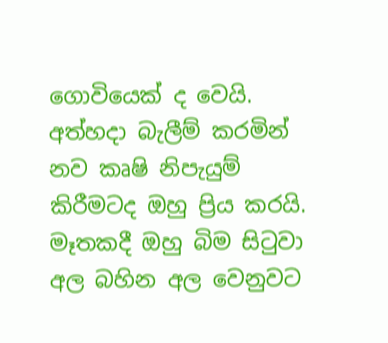ගොවියෙක් ද වෙයි. අත්හදා බැලීම් කරමින් නව කෘෂි නිපැයුම් කිරීමටද ඔහු ප්‍රිය කරයි. මෑතකදී ඔහු බිම සිටුවා අල බහින අල වෙනුවට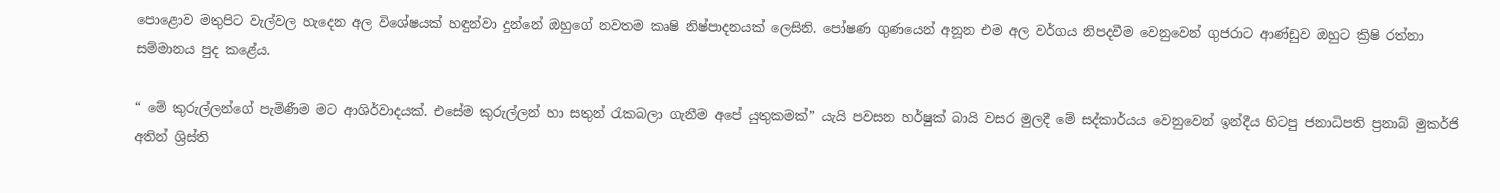පොළොව මතුපිට වැල්වල හැදෙන අල විශේෂයක් හඳුන්වා දුන්නේ ඔහුගේ නවතම කෘෂි නිෂ්පාදනයක් ලෙසිනි. පෝෂණ ගුණයෙන් අනූන එම අල වර්ගය නිපදවීම වෙනුවෙන් ගුජරාට ආණ්ඩුව ඔහුට ක්‍රිෂි රත්නා සම්මානය පුද කළේය.

“ මේ කුරුල්ලන්ගේ පැමිණීම මට ආශිර්වාදයක්. එසේම කුරුල්ලන් හා සතුන් රැකබලා ගැනීම අපේ යුතුකමක්” යැයි පවසන හර්ෂුක් බායි වසර මුලදී මේ සද්කාර්යය වෙනුවෙන් ඉන්දීය හිටපු ජනාධිපති ප්‍රනාබ් මුකර්ජි අතින් ශ්‍රිස්ති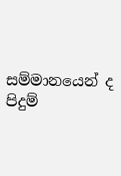සම්මානයෙන් ද පිදුම්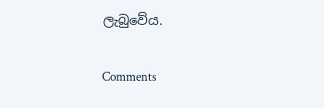ලැබුවේය.

Comments